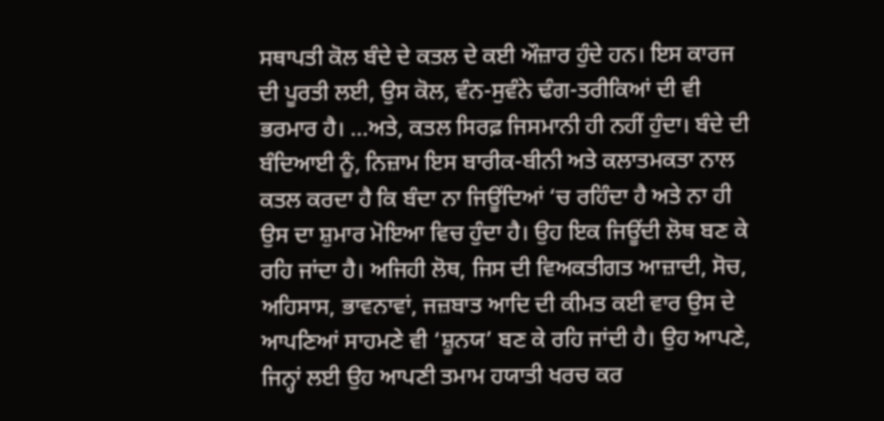ਸਥਾਪਤੀ ਕੋਲ ਬੰਦੇ ਦੇ ਕਤਲ ਦੇ ਕਈ ਔਜ਼ਾਰ ਹੁੰਦੇ ਹਨ। ਇਸ ਕਾਰਜ ਦੀ ਪੂਰਤੀ ਲਈ, ਉਸ ਕੋਲ, ਵੰਨ-ਸੁਵੰਨੇ ਢੰਗ-ਤਰੀਕਿਆਂ ਦੀ ਵੀ ਭਰਮਾਰ ਹੈ। …ਅਤੇ, ਕਤਲ ਸਿਰਫ਼ ਜਿਸਮਾਨੀ ਹੀ ਨਹੀਂ ਹੁੰਦਾ। ਬੰਦੇ ਦੀ ਬੰਦਿਆਈ ਨੂੰ, ਨਿਜ਼ਾਮ ਇਸ ਬਾਰੀਕ-ਬੀਨੀ ਅਤੇ ਕਲਾਤਮਕਤਾ ਨਾਲ ਕਤਲ ਕਰਦਾ ਹੈ ਕਿ ਬੰਦਾ ਨਾ ਜਿਊਂਦਿਆਂ ‘ਚ ਰਹਿੰਦਾ ਹੈ ਅਤੇ ਨਾ ਹੀ ਉਸ ਦਾ ਸ਼ੁਮਾਰ ਮੋਇਆ ਵਿਚ ਹੁੰਦਾ ਹੈ। ਉਹ ਇਕ ਜਿਊਂਦੀ ਲੋਥ ਬਣ ਕੇ ਰਹਿ ਜਾਂਦਾ ਹੈ। ਅਜਿਹੀ ਲੋਥ, ਜਿਸ ਦੀ ਵਿਅਕਤੀਗਤ ਆਜ਼ਾਦੀ, ਸੋਚ, ਅਹਿਸਾਸ, ਭਾਵਨਾਵਾਂ, ਜਜ਼ਬਾਤ ਆਦਿ ਦੀ ਕੀਮਤ ਕਈ ਵਾਰ ਉਸ ਦੇ ਆਪਣਿਆਂ ਸਾਹਮਣੇ ਵੀ ‘ਸ਼ੂਨਯ’ ਬਣ ਕੇ ਰਹਿ ਜਾਂਦੀ ਹੈ। ਉਹ ਆਪਣੇ, ਜਿਨ੍ਹਾਂ ਲਈ ਉਹ ਆਪਣੀ ਤਮਾਮ ਹਯਾਤੀ ਖਰਚ ਕਰ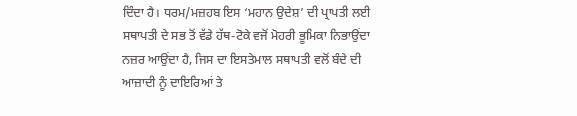ਦਿੰਦਾ ਹੈ। ਧਰਮ/ਮਜ਼ਹਬ ਇਸ ‘ਮਹਾਨ ਉਦੇਸ਼’ ਦੀ ਪ੍ਰਾਪਤੀ ਲਈ ਸਥਾਪਤੀ ਦੇ ਸਭ ਤੋਂ ਵੱਡੇ ਹੱਥ-ਟੋਕੇ ਵਜੋਂ ਮੋਹਰੀ ਭੂਮਿਕਾ ਨਿਭਾਉਂਦਾ ਨਜ਼ਰ ਆਉਂਦਾ ਹੈ, ਜਿਸ ਦਾ ਇਸਤੇਮਾਲ ਸਥਾਪਤੀ ਵਲੋਂ ਬੰਦੇ ਦੀ ਆਜ਼ਾਦੀ ਨੂੰ ਦਾਇਰਿਆਂ ਤੇ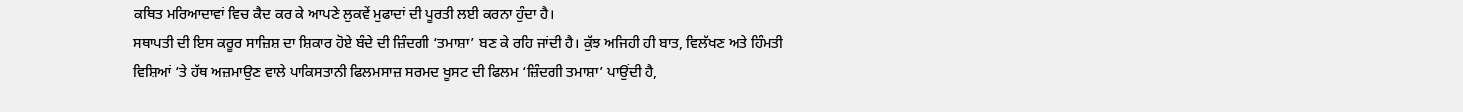ਕਥਿਤ ਮਰਿਆਦਾਵਾਂ ਵਿਚ ਕੈਦ ਕਰ ਕੇ ਆਪਣੇ ਲੁਕਵੇਂ ਮੁਫਾਦਾਂ ਦੀ ਪੂਰਤੀ ਲਈ ਕਰਨਾ ਹੁੰਦਾ ਹੈ।
ਸਥਾਪਤੀ ਦੀ ਇਸ ਕਰੂਰ ਸਾਜ਼ਿਸ਼ ਦਾ ਸ਼ਿਕਾਰ ਹੋਏ ਬੰਦੇ ਦੀ ਜ਼ਿੰਦਗੀ ‘ਤਮਾਸ਼ਾ’ ਬਣ ਕੇ ਰਹਿ ਜਾਂਦੀ ਹੈ। ਕੁੱਝ ਅਜਿਹੀ ਹੀ ਬਾਤ, ਵਿਲੱਖਣ ਅਤੇ ਹਿੰਮਤੀ ਵਿਸ਼ਿਆਂ ‘ਤੇ ਹੱਥ ਅਜ਼ਮਾਉਣ ਵਾਲੇ ਪਾਕਿਸਤਾਨੀ ਫਿਲਮਸਾਜ਼ ਸਰਮਦ ਖੂਸਟ ਦੀ ਫਿਲਮ ‘ਜ਼ਿੰਦਗੀ ਤਮਾਸ਼ਾ’ ਪਾਉਂਦੀ ਹੈ,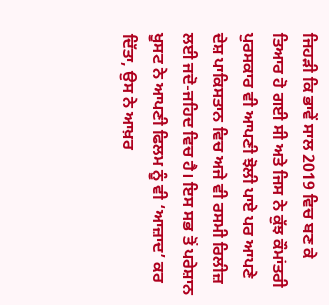ਜਿਹੜੀ ਕਿ ਭਾਵੇਂ ਸਾਲ 2019 ਵਿਚ ਬਣ ਕੇ ਤਿਆਰ ਹੋ ਗਈ ਸੀ ਅਤੇ ਜਿਸ ਨੇ ਕੁੱਝ ਕੌਮਾਂਤਰੀ ਪੁਰਸਕਾਰ ਵੀ ਆਪਣੀ ਝੋਲੀ ਪਾਏ ਪਰ ਆਪਣੇ ਦੇਸ਼ ਪਾਕਿਸਤਾਨ ਵਿਚ ਅਜੇ ਵੀ ਰਸਮੀ ਰਿਲੀਜ਼ ਲਈ ਜਦੋ-ਜਹਿਦ ਵਿਚ ਹੈ। ਇਸ ਸਭ ਤੋਂ ਪਰੇਸ਼ਾਨ ਖੂਸਟ ਨੇ ਆਪਣੀ ਫਿਲਮ ਨੂੰ ਵੀ ‘ਆਜ਼ਾਦ’ ਕਰ ਦਿੱਤਾ, ਉਸ ਨੇ ਆਖ਼ਰ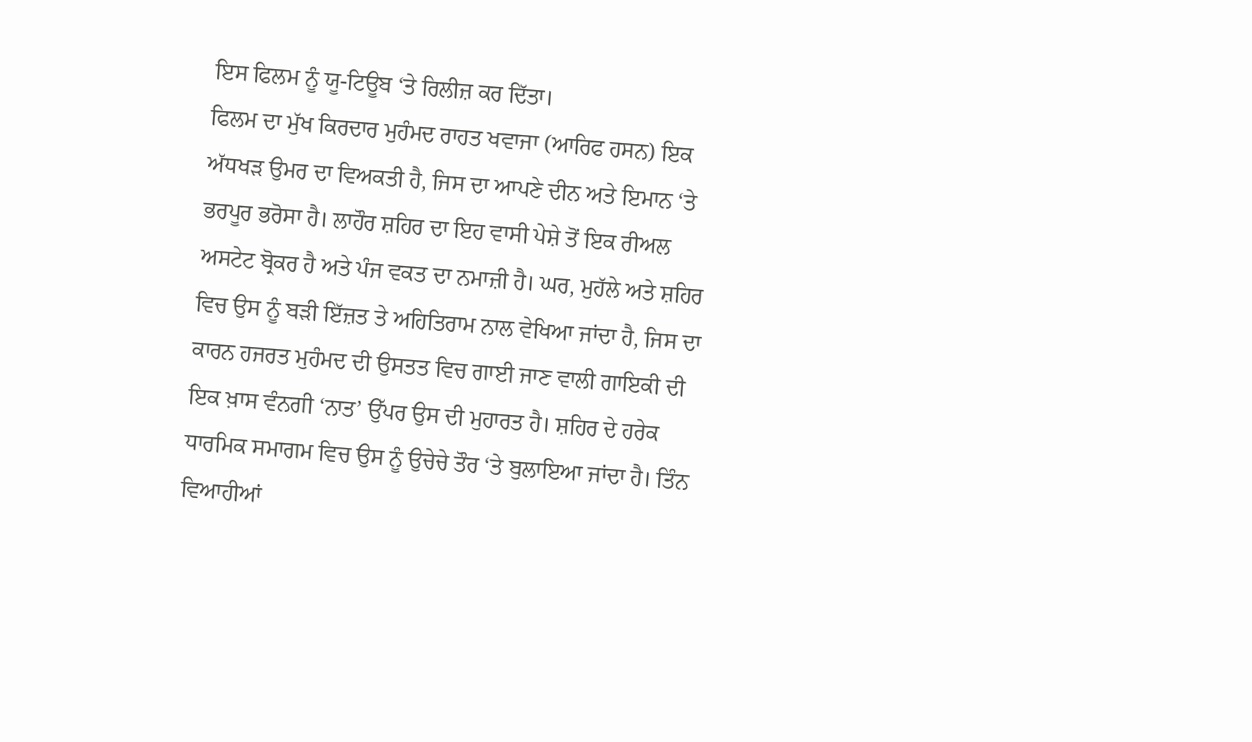ਇਸ ਫਿਲਮ ਨੂੰ ਯੂ-ਟਿਊਬ ‘ਤੇ ਰਿਲੀਜ਼ ਕਰ ਦਿੱਤਾ।
ਫਿਲਮ ਦਾ ਮੁੱਖ ਕਿਰਦਾਰ ਮੁਹੰਮਦ ਰਾਹਤ ਖਵਾਜਾ (ਆਰਿਫ ਹਸਨ) ਇਕ ਅੱਧਖੜ ਉਮਰ ਦਾ ਵਿਅਕਤੀ ਹੈ, ਜਿਸ ਦਾ ਆਪਣੇ ਦੀਨ ਅਤੇ ਇਮਾਨ ‘ਤੇ ਭਰਪੂਰ ਭਰੋਸਾ ਹੈ। ਲਾਹੌਰ ਸ਼ਹਿਰ ਦਾ ਇਹ ਵਾਸੀ ਪੇਸ਼ੇ ਤੋਂ ਇਕ ਰੀਅਲ ਅਸਟੇਟ ਬ੍ਰੋਕਰ ਹੈ ਅਤੇ ਪੰਜ ਵਕਤ ਦਾ ਨਮਾਜ਼ੀ ਹੈ। ਘਰ, ਮੁਹੱਲੇ ਅਤੇ ਸ਼ਹਿਰ ਵਿਚ ਉਸ ਨੂੰ ਬੜੀ ਇੱਜ਼ਤ ਤੇ ਅਹਿਤਿਰਾਮ ਨਾਲ ਵੇਖਿਆ ਜਾਂਦਾ ਹੈ, ਜਿਸ ਦਾ ਕਾਰਨ ਹਜਰਤ ਮੁਹੰਮਦ ਦੀ ਉਸਤਤ ਵਿਚ ਗਾਈ ਜਾਣ ਵਾਲੀ ਗਾਇਕੀ ਦੀ ਇਕ ਖ਼ਾਸ ਵੰਨਗੀ ‘ਨਾਤ’ ਉੱਪਰ ਉਸ ਦੀ ਮੁਹਾਰਤ ਹੈ। ਸ਼ਹਿਰ ਦੇ ਹਰੇਕ ਧਾਰਮਿਕ ਸਮਾਗਮ ਵਿਚ ਉਸ ਨੂੰ ਉਚੇਚੇ ਤੌਰ ‘ਤੇ ਬੁਲਾਇਆ ਜਾਂਦਾ ਹੈ। ਤਿੰਨ ਵਿਆਹੀਆਂ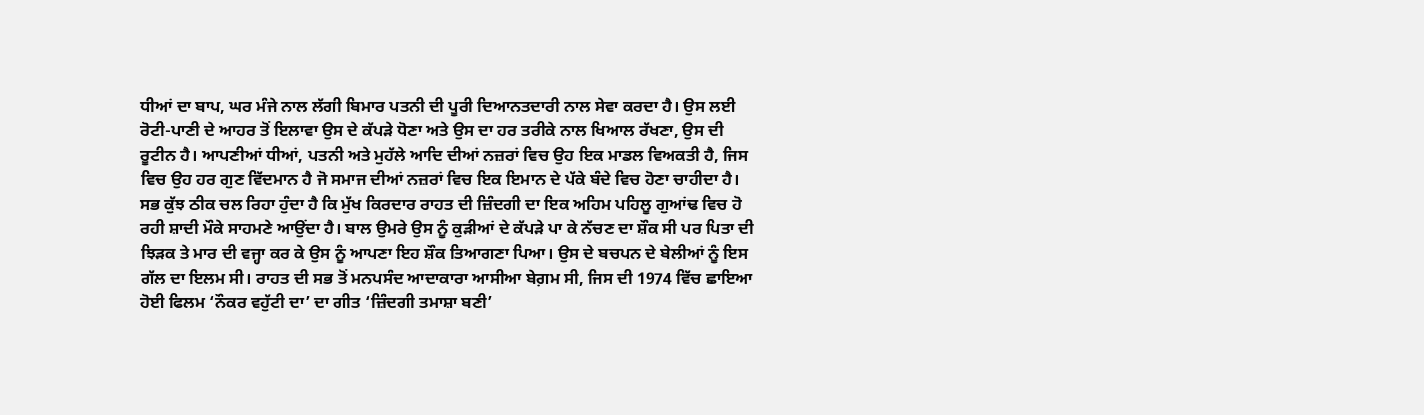ਧੀਆਂ ਦਾ ਬਾਪ, ਘਰ ਮੰਜੇ ਨਾਲ ਲੱਗੀ ਬਿਮਾਰ ਪਤਨੀ ਦੀ ਪੂਰੀ ਦਿਆਨਤਦਾਰੀ ਨਾਲ ਸੇਵਾ ਕਰਦਾ ਹੈ। ਉਸ ਲਈ ਰੋਟੀ-ਪਾਣੀ ਦੇ ਆਹਰ ਤੋਂ ਇਲਾਵਾ ਉਸ ਦੇ ਕੱਪੜੇ ਧੋਣਾ ਅਤੇ ਉਸ ਦਾ ਹਰ ਤਰੀਕੇ ਨਾਲ ਖਿਆਲ ਰੱਖਣਾ, ਉਸ ਦੀ ਰੂਟੀਨ ਹੈ। ਆਪਣੀਆਂ ਧੀਆਂ, ਪਤਨੀ ਅਤੇ ਮੁਹੱਲੇ ਆਦਿ ਦੀਆਂ ਨਜ਼ਰਾਂ ਵਿਚ ਉਹ ਇਕ ਮਾਡਲ ਵਿਅਕਤੀ ਹੈ, ਜਿਸ ਵਿਚ ਉਹ ਹਰ ਗੁਣ ਵਿੱਦਮਾਨ ਹੈ ਜੋ ਸਮਾਜ ਦੀਆਂ ਨਜ਼ਰਾਂ ਵਿਚ ਇਕ ਇਮਾਨ ਦੇ ਪੱਕੇ ਬੰਦੇ ਵਿਚ ਹੋਣਾ ਚਾਹੀਦਾ ਹੈ।
ਸਭ ਕੁੱਝ ਠੀਕ ਚਲ ਰਿਹਾ ਹੁੰਦਾ ਹੈ ਕਿ ਮੁੱਖ ਕਿਰਦਾਰ ਰਾਹਤ ਦੀ ਜ਼ਿੰਦਗੀ ਦਾ ਇਕ ਅਹਿਮ ਪਹਿਲੂ ਗੁਆਂਢ ਵਿਚ ਹੋ ਰਹੀ ਸ਼ਾਦੀ ਮੌਕੇ ਸਾਹਮਣੇ ਆਉਂਦਾ ਹੈ। ਬਾਲ ਉਮਰੇ ਉਸ ਨੂੰ ਕੁੜੀਆਂ ਦੇ ਕੱਪੜੇ ਪਾ ਕੇ ਨੱਚਣ ਦਾ ਸ਼ੌਕ ਸੀ ਪਰ ਪਿਤਾ ਦੀ ਝਿੜਕ ਤੇ ਮਾਰ ਦੀ ਵਜ੍ਹਾ ਕਰ ਕੇ ਉਸ ਨੂੰ ਆਪਣਾ ਇਹ ਸ਼ੌਕ ਤਿਆਗਣਾ ਪਿਆ। ਉਸ ਦੇ ਬਚਪਨ ਦੇ ਬੇਲੀਆਂ ਨੂੰ ਇਸ ਗੱਲ ਦਾ ਇਲਮ ਸੀ। ਰਾਹਤ ਦੀ ਸਭ ਤੋਂ ਮਨਪਸੰਦ ਆਦਾਕਾਰਾ ਆਸੀਆ ਬੇਗ਼ਮ ਸੀ, ਜਿਸ ਦੀ 1974 ਵਿੱਚ ਛਾਇਆ ਹੋਈ ਫਿਲਮ ‘ਨੌਕਰ ਵਹੁੱਟੀ ਦਾ’ ਦਾ ਗੀਤ ‘ਜ਼ਿੰਦਗੀ ਤਮਾਸ਼ਾ ਬਣੀ’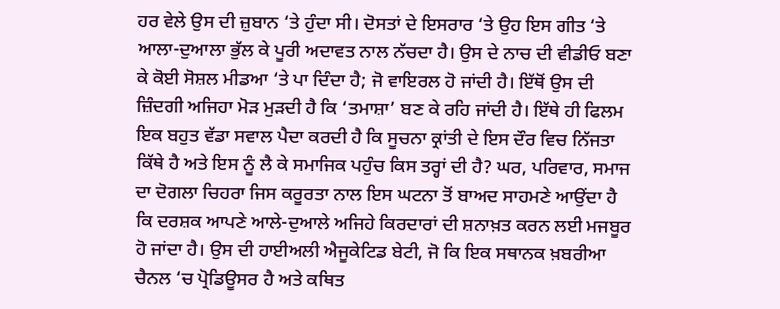ਹਰ ਵੇਲੇ ਉਸ ਦੀ ਜ਼ੁਬਾਨ ‘ਤੇ ਹੁੰਦਾ ਸੀ। ਦੋਸਤਾਂ ਦੇ ਇਸਰਾਰ ‘ਤੇ ਉਹ ਇਸ ਗੀਤ ‘ਤੇ ਆਲਾ-ਦੁਆਲਾ ਭੁੱਲ ਕੇ ਪੂਰੀ ਅਦਾਵਤ ਨਾਲ ਨੱਚਦਾ ਹੈ। ਉਸ ਦੇ ਨਾਚ ਦੀ ਵੀਡੀਓ ਬਣਾ ਕੇ ਕੋਈ ਸੋਸ਼ਲ ਮੀਡਆ ‘ਤੇ ਪਾ ਦਿੰਦਾ ਹੈ; ਜੋ ਵਾਇਰਲ ਹੋ ਜਾਂਦੀ ਹੈ। ਇੱਥੋਂ ਉਸ ਦੀ ਜ਼ਿੰਦਗੀ ਅਜਿਹਾ ਮੋੜ ਮੁੜਦੀ ਹੈ ਕਿ ‘ਤਮਾਸ਼ਾ’ ਬਣ ਕੇ ਰਹਿ ਜਾਂਦੀ ਹੈ। ਇੱਥੇ ਹੀ ਫਿਲਮ ਇਕ ਬਹੁਤ ਵੱਡਾ ਸਵਾਲ ਪੈਦਾ ਕਰਦੀ ਹੈ ਕਿ ਸੂਚਨਾ ਕ੍ਰਾਂਤੀ ਦੇ ਇਸ ਦੌਰ ਵਿਚ ਨਿੱਜਤਾ ਕਿੱਥੇ ਹੈ ਅਤੇ ਇਸ ਨੂੰ ਲੈ ਕੇ ਸਮਾਜਿਕ ਪਹੁੰਚ ਕਿਸ ਤਰ੍ਹਾਂ ਦੀ ਹੈ? ਘਰ, ਪਰਿਵਾਰ, ਸਮਾਜ ਦਾ ਦੋਗਲਾ ਚਿਹਰਾ ਜਿਸ ਕਰੂਰਤਾ ਨਾਲ ਇਸ ਘਟਨਾ ਤੋਂ ਬਾਅਦ ਸਾਹਮਣੇ ਆਉਂਦਾ ਹੈ ਕਿ ਦਰਸ਼ਕ ਆਪਣੇ ਆਲੇ-ਦੁਆਲੇ ਅਜਿਹੇ ਕਿਰਦਾਰਾਂ ਦੀ ਸ਼ਨਾਖ਼ਤ ਕਰਨ ਲਈ ਮਜਬੂਰ ਹੋ ਜਾਂਦਾ ਹੈ। ਉਸ ਦੀ ਹਾਈਅਲੀ ਐਜੂਕੇਟਿਡ ਬੇਟੀ, ਜੋ ਕਿ ਇਕ ਸਥਾਨਕ ਖ਼ਬਰੀਆ ਚੈਨਲ ‘ਚ ਪ੍ਰੋਡਿਊਸਰ ਹੈ ਅਤੇ ਕਥਿਤ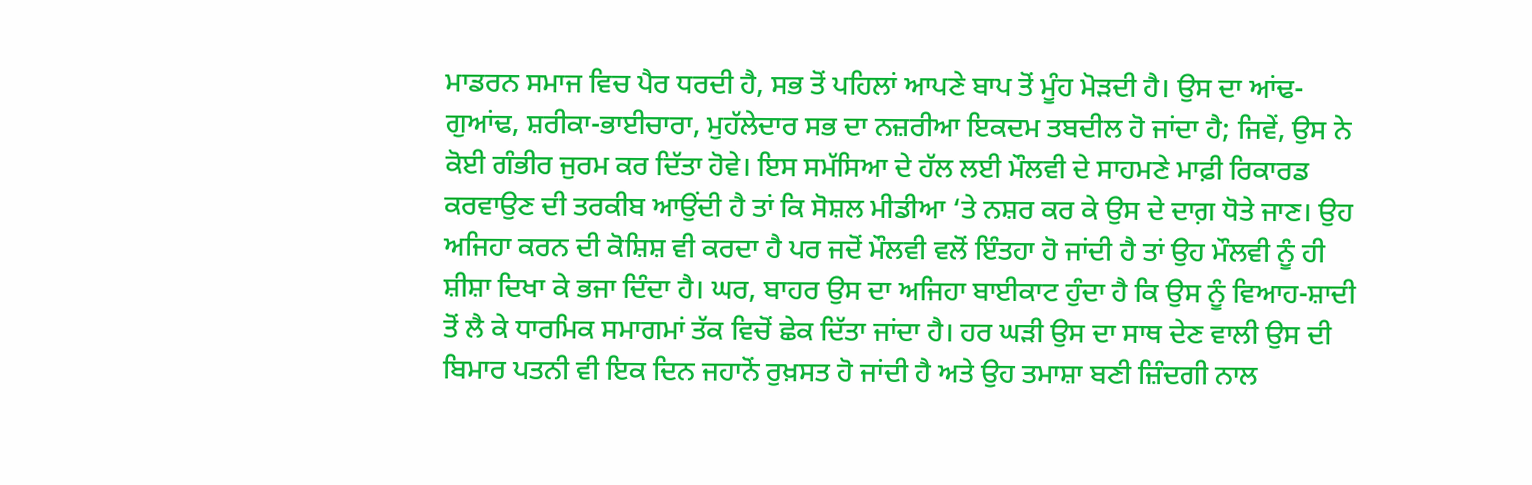ਮਾਡਰਨ ਸਮਾਜ ਵਿਚ ਪੈਰ ਧਰਦੀ ਹੈ, ਸਭ ਤੋਂ ਪਹਿਲਾਂ ਆਪਣੇ ਬਾਪ ਤੋਂ ਮੂੰਹ ਮੋੜਦੀ ਹੈ। ਉਸ ਦਾ ਆਂਢ-ਗੁਆਂਢ, ਸ਼ਰੀਕਾ-ਭਾਈਚਾਰਾ, ਮੁਹੱਲੇਦਾਰ ਸਭ ਦਾ ਨਜ਼ਰੀਆ ਇਕਦਮ ਤਬਦੀਲ ਹੋ ਜਾਂਦਾ ਹੈ; ਜਿਵੇਂ, ਉਸ ਨੇ ਕੋਈ ਗੰਭੀਰ ਜੁਰਮ ਕਰ ਦਿੱਤਾ ਹੋਵੇ। ਇਸ ਸਮੱਸਿਆ ਦੇ ਹੱਲ ਲਈ ਮੌਲਵੀ ਦੇ ਸਾਹਮਣੇ ਮਾਫ਼ੀ ਰਿਕਾਰਡ ਕਰਵਾਉਣ ਦੀ ਤਰਕੀਬ ਆਉਂਦੀ ਹੈ ਤਾਂ ਕਿ ਸੋਸ਼ਲ ਮੀਡੀਆ ‘ਤੇ ਨਸ਼ਰ ਕਰ ਕੇ ਉਸ ਦੇ ਦਾਗ਼ ਧੋਤੇ ਜਾਣ। ਉਹ ਅਜਿਹਾ ਕਰਨ ਦੀ ਕੋਸ਼ਿਸ਼ ਵੀ ਕਰਦਾ ਹੈ ਪਰ ਜਦੋਂ ਮੌਲਵੀ ਵਲੋਂ ਇੰਤਹਾ ਹੋ ਜਾਂਦੀ ਹੈ ਤਾਂ ਉਹ ਮੌਲਵੀ ਨੂੰ ਹੀ ਸ਼ੀਸ਼ਾ ਦਿਖਾ ਕੇ ਭਜਾ ਦਿੰਦਾ ਹੈ। ਘਰ, ਬਾਹਰ ਉਸ ਦਾ ਅਜਿਹਾ ਬਾਈਕਾਟ ਹੁੰਦਾ ਹੈ ਕਿ ਉਸ ਨੂੰ ਵਿਆਹ-ਸ਼ਾਦੀ ਤੋਂ ਲੈ ਕੇ ਧਾਰਮਿਕ ਸਮਾਗਮਾਂ ਤੱਕ ਵਿਚੋਂ ਛੇਕ ਦਿੱਤਾ ਜਾਂਦਾ ਹੈ। ਹਰ ਘੜੀ ਉਸ ਦਾ ਸਾਥ ਦੇਣ ਵਾਲੀ ਉਸ ਦੀ ਬਿਮਾਰ ਪਤਨੀ ਵੀ ਇਕ ਦਿਨ ਜਹਾਨੋਂ ਰੁਖ਼ਸਤ ਹੋ ਜਾਂਦੀ ਹੈ ਅਤੇ ਉਹ ਤਮਾਸ਼ਾ ਬਣੀ ਜ਼ਿੰਦਗੀ ਨਾਲ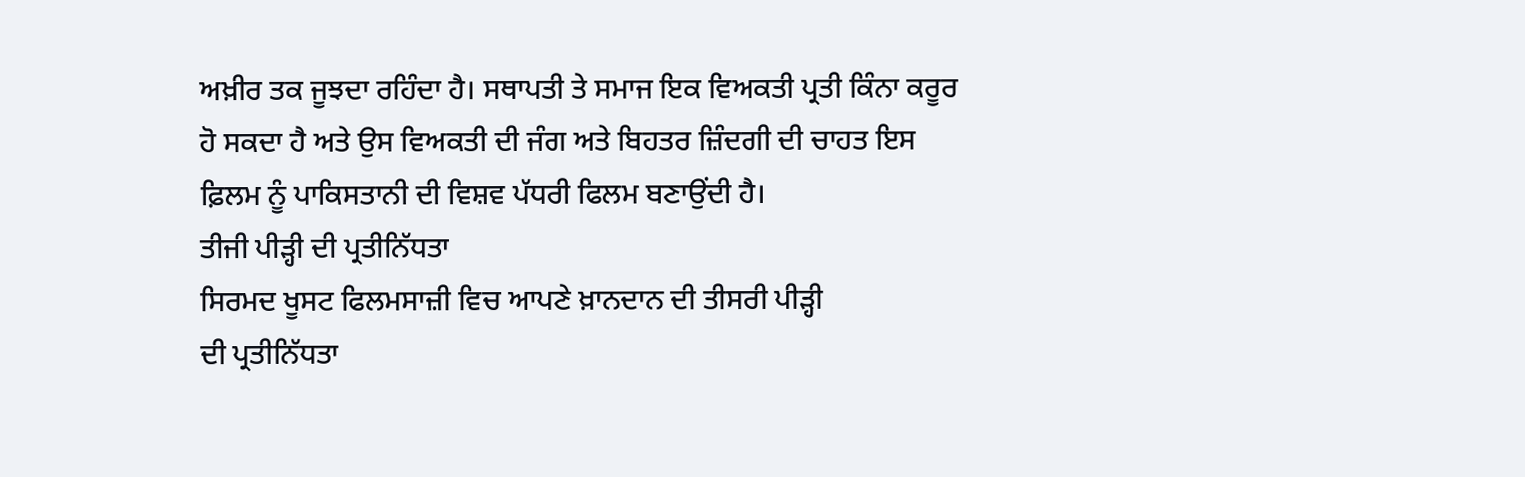ਅਖ਼ੀਰ ਤਕ ਜੂਝਦਾ ਰਹਿੰਦਾ ਹੈ। ਸਥਾਪਤੀ ਤੇ ਸਮਾਜ ਇਕ ਵਿਅਕਤੀ ਪ੍ਰਤੀ ਕਿੰਨਾ ਕਰੂਰ ਹੋ ਸਕਦਾ ਹੈ ਅਤੇ ਉਸ ਵਿਅਕਤੀ ਦੀ ਜੰਗ ਅਤੇ ਬਿਹਤਰ ਜ਼ਿੰਦਗੀ ਦੀ ਚਾਹਤ ਇਸ ਫ਼ਿਲਮ ਨੂੰ ਪਾਕਿਸਤਾਨੀ ਦੀ ਵਿਸ਼ਵ ਪੱਧਰੀ ਫਿਲਮ ਬਣਾਉਂਦੀ ਹੈ।
ਤੀਜੀ ਪੀੜ੍ਹੀ ਦੀ ਪ੍ਰਤੀਨਿੱਧਤਾ
ਸਿਰਮਦ ਖੂਸਟ ਫਿਲਮਸਾਜ਼ੀ ਵਿਚ ਆਪਣੇ ਖ਼ਾਨਦਾਨ ਦੀ ਤੀਸਰੀ ਪੀੜ੍ਹੀ
ਦੀ ਪ੍ਰਤੀਨਿੱਧਤਾ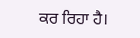ਕਰ ਰਿਹਾ ਹੈ।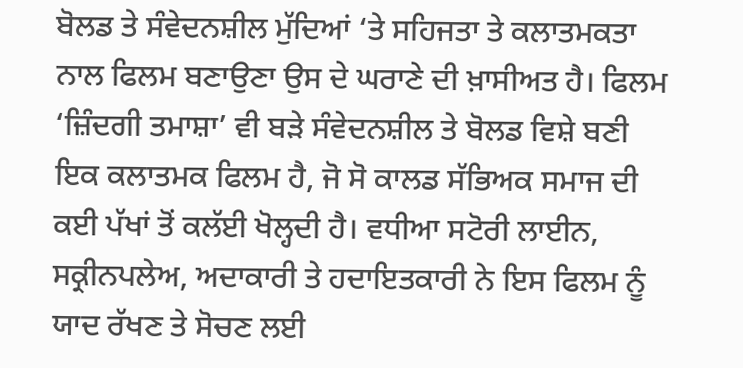ਬੋਲਡ ਤੇ ਸੰਵੇਦਨਸ਼ੀਲ ਮੁੱਦਿਆਂ ‘ਤੇ ਸਹਿਜਤਾ ਤੇ ਕਲਾਤਮਕਤਾ ਨਾਲ ਫਿਲਮ ਬਣਾਉਣਾ ਉਸ ਦੇ ਘਰਾਣੇ ਦੀ ਖ਼ਾਸੀਅਤ ਹੈ। ਫਿਲਮ ‘ਜ਼ਿੰਦਗੀ ਤਮਾਸ਼ਾ’ ਵੀ ਬੜੇ ਸੰਵੇਦਨਸ਼ੀਲ ਤੇ ਬੋਲਡ ਵਿਸ਼ੇ ਬਣੀ ਇਕ ਕਲਾਤਮਕ ਫਿਲਮ ਹੈ, ਜੋ ਸੋ ਕਾਲਡ ਸੱਭਿਅਕ ਸਮਾਜ ਦੀ ਕਈ ਪੱਖਾਂ ਤੋਂ ਕਲੱਈ ਖੋਲ੍ਹਦੀ ਹੈ। ਵਧੀਆ ਸਟੋਰੀ ਲਾਈਨ, ਸਕ੍ਰੀਨਪਲੇਅ, ਅਦਾਕਾਰੀ ਤੇ ਹਦਾਇਤਕਾਰੀ ਨੇ ਇਸ ਫਿਲਮ ਨੂੰ ਯਾਦ ਰੱਖਣ ਤੇ ਸੋਚਣ ਲਈ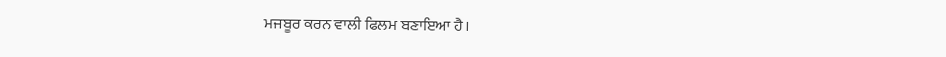ਮਜਬੂਰ ਕਰਨ ਵਾਲੀ ਫਿਲਮ ਬਣਾਇਆ ਹੈ।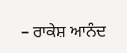– ਰਾਕੇਸ਼ ਆਨੰਦ